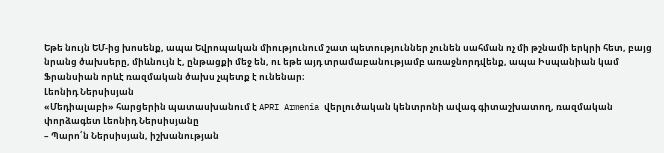Եթե նույն ԵՄ-ից խոսենք, ապա Եվրոպական միությունում շատ պետություններ չունեն սահման ոչ մի թշնամի երկրի հետ, բայց նրանց ծախսերը, միևնույն է, ընթացքի մեջ են, ու եթե այդ տրամաբանությամբ առաջնորդվենք, ապա Իսպանիան կամ Ֆրանսիան որևէ ռազմական ծախս չպետք է ունենար։
Լեոնիդ Ներսիսյան
«Մեդիալաբի» հարցերին պատասխանում է APRI Armenia վերլուծական կենտրոնի ավագ գիտաշխատող, ռազմական փորձագետ Լեոնիդ Ներսիսյանը
– Պարո՛ն Ներսիսյան, իշխանության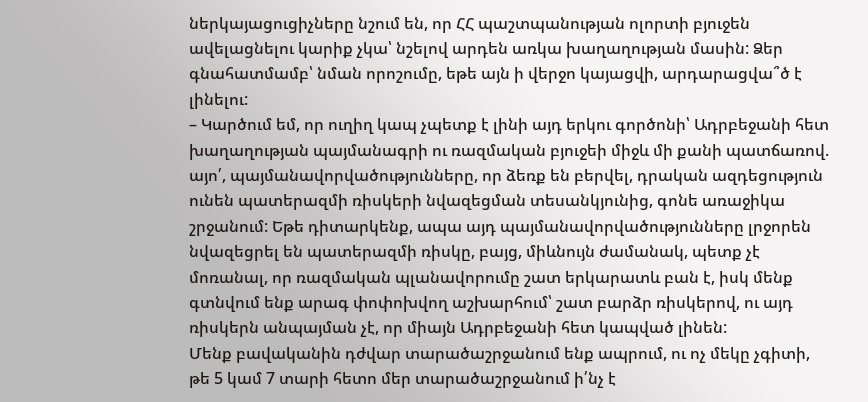ներկայացուցիչները նշում են, որ ՀՀ պաշտպանության ոլորտի բյուջեն ավելացնելու կարիք չկա՝ նշելով արդեն առկա խաղաղության մասին: Ձեր գնահատմամբ՝ նման որոշումը, եթե այն ի վերջո կայացվի, արդարացվա՞ծ է լինելու:
– Կարծում եմ, որ ուղիղ կապ չպետք է լինի այդ երկու գործոնի՝ Ադրբեջանի հետ խաղաղության պայմանագրի ու ռազմական բյուջեի միջև մի քանի պատճառով. այո՛, պայմանավորվածությունները, որ ձեռք են բերվել, դրական ազդեցություն ունեն պատերազմի ռիսկերի նվազեցման տեսանկյունից, գոնե առաջիկա շրջանում: Եթե դիտարկենք, ապա այդ պայմանավորվածությունները լրջորեն նվազեցրել են պատերազմի ռիսկը, բայց, միևնույն ժամանակ, պետք չէ մոռանալ, որ ռազմական պլանավորումը շատ երկարատև բան է, իսկ մենք գտնվում ենք արագ փոփոխվող աշխարհում՝ շատ բարձր ռիսկերով, ու այդ ռիսկերն անպայման չէ, որ միայն Ադրբեջանի հետ կապված լինեն:
Մենք բավականին դժվար տարածաշրջանում ենք ապրում, ու ոչ մեկը չգիտի, թե 5 կամ 7 տարի հետո մեր տարածաշրջանում ի՛նչ է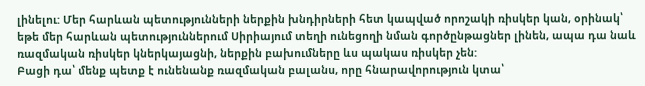լինելու: Մեր հարևան պետությունների ներքին խնդիրների հետ կապված որոշակի ռիսկեր կան, օրինակ՝ եթե մեր հարևան պետություններում Սիրիայում տեղի ունեցողի նման գործընթացներ լինեն, ապա դա նաև ռազմական ռիսկեր կներկայացնի, ներքին բախումները ևս պակաս ռիսկեր չեն:
Բացի դա՝ մենք պետք է ունենանք ռազմական բալանս, որը հնարավորություն կտա՝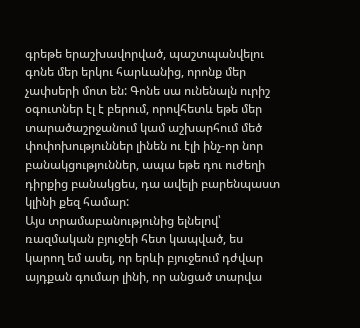գրեթե երաշխավորված, պաշտպանվելու գոնե մեր երկու հարևանից, որոնք մեր չափսերի մոտ են: Գոնե սա ունենալն ուրիշ օգուտներ էլ է բերում, որովհետև եթե մեր տարածաշրջանում կամ աշխարհում մեծ փոփոխություններ լինեն ու էլի ինչ-որ նոր բանակցություններ, ապա եթե դու ուժեղի դիրքից բանակցես, դա ավելի բարենպաստ կլինի քեզ համար:
Այս տրամաբանությունից ելնելով՝ ռազմական բյուջեի հետ կապված, ես կարող եմ ասել, որ երևի բյուջեում դժվար այդքան գումար լինի, որ անցած տարվա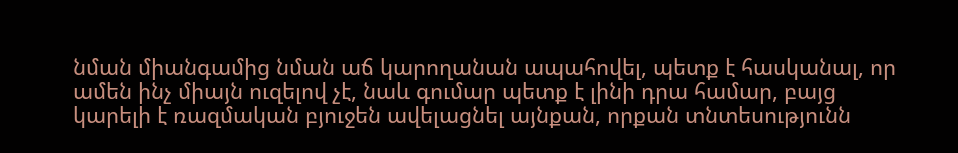նման միանգամից նման աճ կարողանան ապահովել, պետք է հասկանալ, որ ամեն ինչ միայն ուզելով չէ, նաև գումար պետք է լինի դրա համար, բայց կարելի է ռազմական բյուջեն ավելացնել այնքան, որքան տնտեսությունն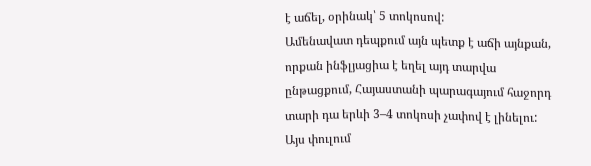է աճել, օրինակ՝ 5 տոկոսով:
Ամենավատ դեպքում այն պետք է աճի այնքան, որքան ինֆլյացիա է եղել այդ տարվա ընթացքում, Հայաստանի պարագայում հաջորդ տարի դա երևի 3–4 տոկոսի չափով է լինելու: Այս փուլում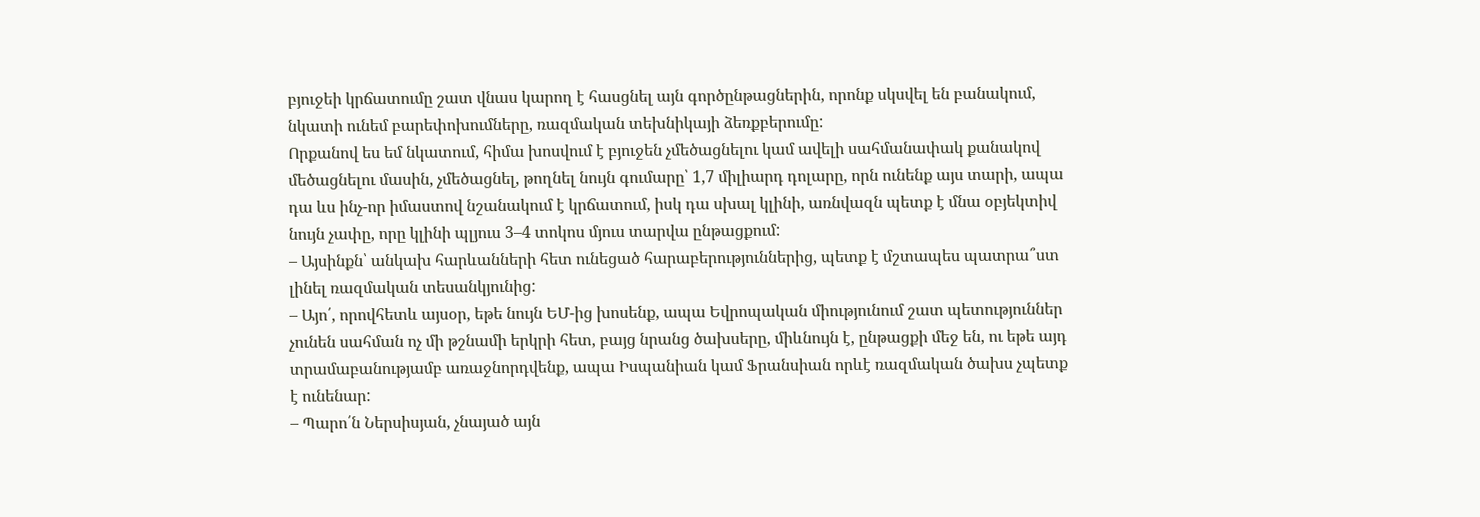բյուջեի կրճատումը շատ վնաս կարող է հասցնել այն գործընթացներին, որոնք սկսվել են բանակում, նկատի ունեմ բարեփոխումները, ռազմական տեխնիկայի ձեռքբերումը:
Որքանով ես եմ նկատում, հիմա խոսվում է բյուջեն չմեծացնելու կամ ավելի սահմանափակ քանակով մեծացնելու մասին, չմեծացնել, թողնել նույն գումարը՝ 1,7 միլիարդ դոլարը, որն ունենք այս տարի, ապա դա ևս ինչ-որ իմաստով նշանակում է կրճատում, իսկ դա սխալ կլինի, առնվազն պետք է մնա օբյեկտիվ նույն չափը, որը կլինի պլյուս 3–4 տոկոս մյուս տարվա ընթացքում:
– Այսինքն՝ անկախ հարևանների հետ ունեցած հարաբերություններից, պետք է մշտապես պատրա՞ստ լինել ռազմական տեսանկյունից:
– Այո՛, որովհետև այսօր, եթե նույն ԵՄ-ից խոսենք, ապա Եվրոպական միությունում շատ պետություններ չունեն սահման ոչ մի թշնամի երկրի հետ, բայց նրանց ծախսերը, միևնույն է, ընթացքի մեջ են, ու եթե այդ տրամաբանությամբ առաջնորդվենք, ապա Իսպանիան կամ Ֆրանսիան որևէ ռազմական ծախս չպետք է ունենար:
– Պարո՛ն Ներսիսյան, չնայած այն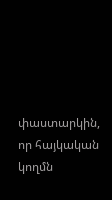փաստարկին, որ հայկական կողմն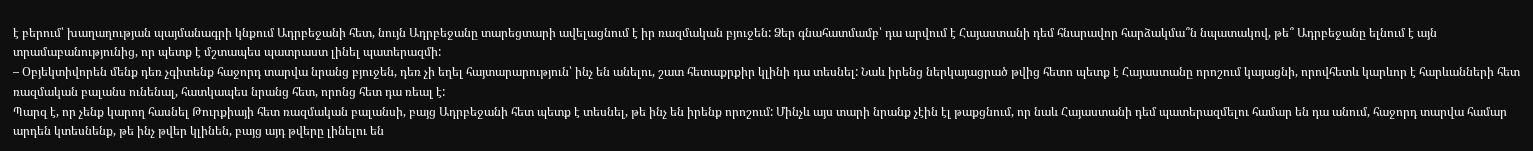է բերում՝ խաղաղության պայմանագրի կնքում Ադրբեջանի հետ, նույն Ադրբեջանը տարեցտարի ավելացնում է իր ռազմական բյուջեն: Ձեր գնահատմամբ՝ դա արվում է Հայաստանի դեմ հնարավոր հարձակմա՞ն նպատակով, թե՞ Ադրբեջանը ելնում է այն տրամաբանությունից, որ պետք է մշտապես պատրաստ լինել պատերազմի:
– Օբյեկտիվորեն մենք դեռ չգիտենք հաջորդ տարվա նրանց բյուջեն, դեռ չի եղել հայտարարություն՝ ինչ են անելու, շատ հետաքրքիր կլինի դա տեսնել: Նաև իրենց ներկայացրած թվից հետո պետք է Հայաստանը որոշում կայացնի, որովհետև կարևոր է հարևանների հետ ռազմական բալանս ունենալ, հատկապես նրանց հետ, որոնց հետ դա ռեալ է:
Պարզ է, որ չենք կարող հասնել Թուրքիայի հետ ռազմական բալանսի, բայց Ադրբեջանի հետ պետք է տեսնել, թե ինչ են իրենք որոշում: Մինչև այս տարի նրանք չէին էլ թաքցնում, որ նաև Հայաստանի դեմ պատերազմելու համար են դա անում, հաջորդ տարվա համար արդեն կտեսնենք, թե ինչ թվեր կլինեն, բայց այդ թվերը լինելու են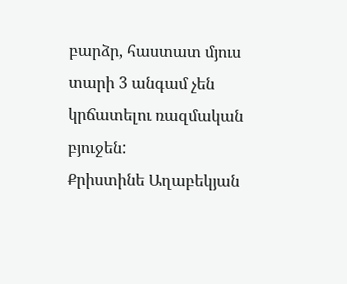բարձր, հաստատ մյուս տարի 3 անգամ չեն կրճատելու ռազմական բյուջեն:
Քրիստինե Աղաբեկյան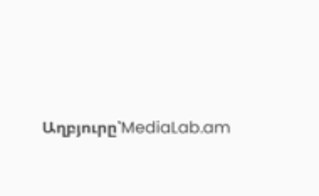Աղբյուրը՝MediaLab.am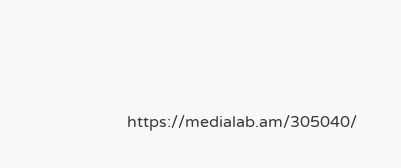https://medialab.am/305040/